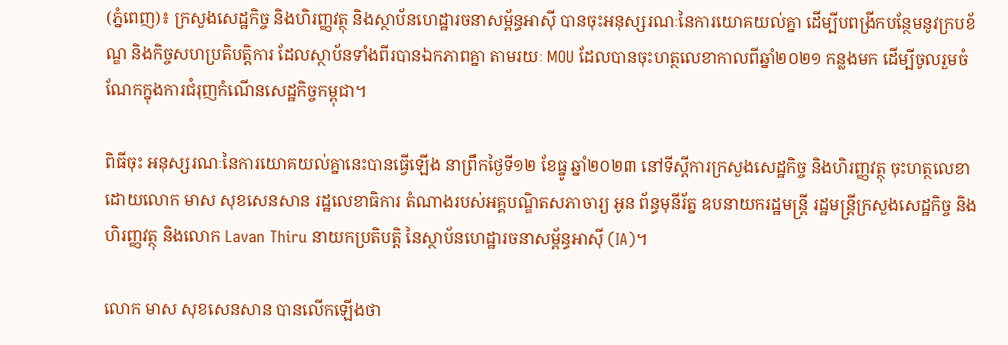(ភ្នំពេញ)៖ ក្រសួងសេដ្ឋកិច្ច និងហិរញ្ញវត្ថុ និងស្ថាប័នហេដ្ឋារចនាសម្ព័ន្ធអាស៊ី បានចុះអនុស្សរណៈនៃការយោគយល់គ្នា ដើម្បីបពង្រីកបន្ថែមនូវក្របខ័ណ្ឌ និងកិច្ចសហប្រតិបត្តិការ ដែលស្ថាប័នទាំងពីរបានឯកភាពគ្នា តាមរយៈ MOU ដែលបានចុះហត្ថលេខាកាលពីឆ្នាំ២០២១ កន្លងមក ដើម្បីចូលរួមចំណែកក្នុងការជំរុញកំណើនសេដ្ឋកិច្ចកម្ពុជា។

ពិធីចុះ អនុស្សរណៈនៃការយោគយល់គ្នានេះបានធ្វើឡើង នាព្រឹកថ្ងៃទី១២ ខែធ្នូ ឆ្នាំ២០២៣ នៅទីស្តីការក្រសួងសេដ្ឋកិច្ច និងហិរញ្ញវត្ថុ ចុះហត្ថលេខាដោយលោក មាស សុខសេនសាន រដ្ឋលេខាធិការ តំណាងរបស់អគ្គបណ្ឌិតសភាចារ្យ អូន ព័ន្ធមុនីរ័ត្ន ឧបនាយករដ្ឋមន្រ្តី រដ្ឋមន្រ្តីក្រសួងសេដ្ឋកិច្ច និងហិរញ្ញវត្ថុ និងលោក Lavan Thiru នាយកប្រតិបត្តិ នៃស្ថាប័នហេដ្ឋារចនាសម្ព័ន្ធអាស៊ី (IA)។

លោក មាស សុខសេនសាន បានលើកឡើងថា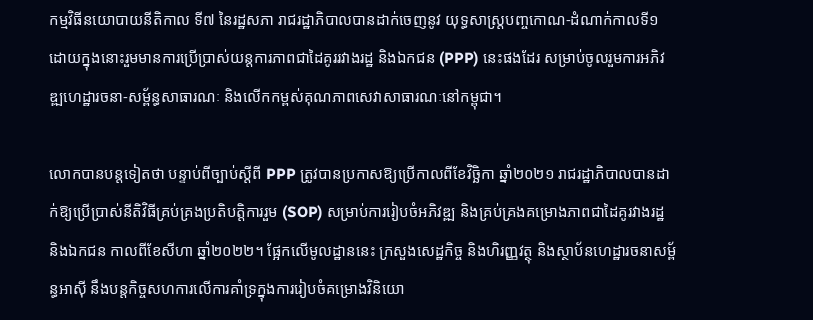កម្មវិធីនយោបាយនីតិកាល ទី៧ នៃរដ្ឋសភា រាជរដ្ឋាភិបាលបានដាក់ចេញនូវ យុទ្ធសាស្ត្របញ្ចកោណ-ដំណាក់កាលទី១ ដោយក្នុងនោះរួមមានការប្រើប្រាស់យន្តការភាពជាដៃគូររវាងរដ្ឋ និងឯកជន (PPP) នេះផងដែរ សម្រាប់ចូលរួមការអភិវឌ្ឍហេដ្ឋារចនា-សម្ព័ន្ធសាធារណៈ និងលើកកម្ពស់គុណភាពសេវាសាធារណៈនៅកម្ពុជា។

លោកបានបន្តទៀតថា បន្ទាប់ពីច្បាប់ស្តីពី PPP ត្រូវបានប្រកាសឱ្យប្រើកាលពីខែវិច្ឆិកា ឆ្នាំ២០២១ រាជរដ្ឋាភិបាលបានដាក់ឱ្យប្រើប្រាស់នីតិវិធីគ្រប់គ្រងប្រតិបត្តិការរួម (SOP) សម្រាប់ការរៀបចំអភិវឌ្ឍ និងគ្រប់គ្រងគម្រោងភាពជាដៃគូរវាងរដ្ឋ និងឯកជន កាលពីខែសីហា ឆ្នាំ២០២២។ ផ្អែកលើមូលដ្ឋាននេះ ក្រសួងសេដ្ឋកិច្ច និងហិរញ្ញវត្ថុ និងស្ថាប័នហេដ្ឋារចនាសម្ព័ន្ធអាស៊ី នឹងបន្តកិច្ចសហការលើការគាំទ្រក្នុងការរៀបចំគម្រោងវិនិយោ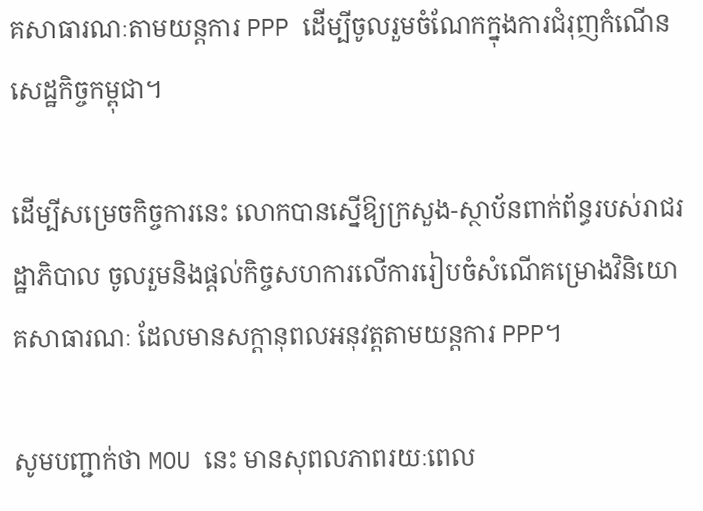គសាធារណៈតាមយន្តការ PPP ដើម្បីចូលរួមចំណែកក្នុងការជំរុញកំណើនសេដ្ឋកិច្ចកម្ពុជា។

ដើម្បីសម្រេចកិច្ចការនេះ លោកបានស្នើឱ្យក្រសួង-ស្ថាប័នពាក់ព័ន្ធរបស់រាជរដ្ឋាភិបាល ចូលរួមនិងផ្តល់កិច្ចសហការលើការរៀបចំសំណើគម្រោងវិនិយោគសាធារណៈ ដែលមានសក្តានុពលអនុវត្តតាមយន្តការ PPP។

សូមបញ្ជាក់ថា MOU នេះ មានសុពលភាពរយៈពេល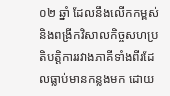០២ ឆ្នាំ ដែលនឹងលើកកម្ពស់ និងពង្រីកវិសាលកិច្ចសហប្រតិបត្តិការរវាងភាគីទាំងពីរដែលធ្លាប់មានកន្លងមក ដោយ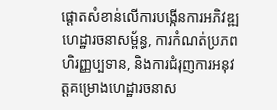ផ្តោតសំខាន់លើការបង្កើនការអភិវឌ្ឍហេដ្ឋារចនាសម្ព័ន្ធ, ការកំណត់ប្រភពហិរញ្ញប្បទាន, និងការជំរុញការអនុវត្តគម្រោងហេដ្ឋារចនាស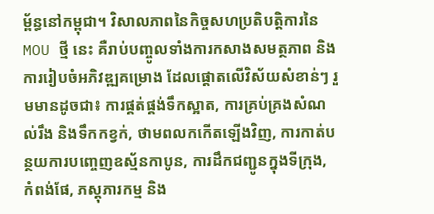ម្ព័ន្ធនៅកម្ពុជា។ វិសាលភាពនៃកិច្ចសហប្រតិបត្តិការនៃ MOU ថ្មី នេះ គឺរាប់បញ្ចូលទាំងការកសាងសមត្ថភាព និងការរៀបចំអភិវឌ្ឍគម្រោង ដែលផ្តោតលើវិស័យសំខាន់ៗ រួមមានដូចជា៖ ការផ្គត់ផ្គង់ទឹកស្អាត, ការគ្រប់គ្រងសំណល់រឹង និងទឹកកខ្វក់, ថាមពលកកើតឡើងវិញ, ការកាត់បន្ថយការបញ្ចេញឧស្ម័នកាបូន, ការដឹកជញ្ជូនក្នុងទីក្រុង, កំពង់ផែ, ភស្តុភារកម្ម និង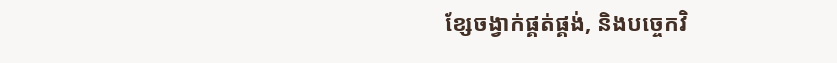ខ្សែចង្វាក់ផ្គត់ផ្គង់, និងបច្ចេកវិ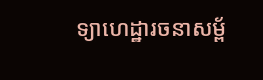ទ្យាហេដ្ឋារចនាសម្ព័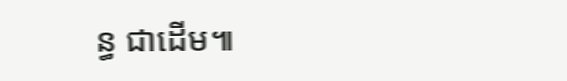ន្ធ ជាដើម៕